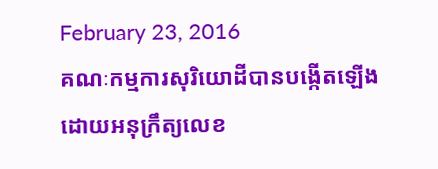February 23, 2016
គណៈកម្មការសុរិយោដីបានបង្កើតឡើងដោយអនុក្រឹត្យលេខ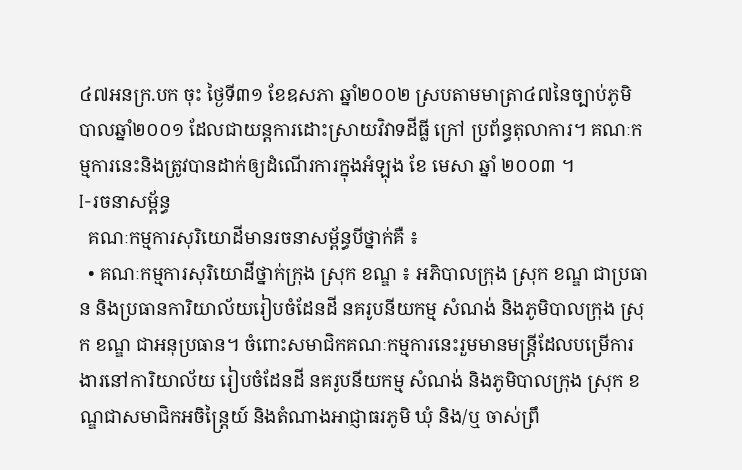៤៧អនក្រ.បក ចុះ ថ្ងៃទី៣១ ខែឧសភា ឆ្នាំ២០០២ ស្របតាមមាត្រា៤៧នៃច្បាប់ភូមិបាលឆ្នាំ២០០១ ដែលជាយន្តការដោះស្រាយវិវាទដីធ្លី ក្រៅ ប្រព័ន្ធតុលាការ។ គណៈកម្មការនេះនិងត្រូវបានដាក់ឲ្យដំណើរការក្នុងអំឡុង ខែ មេសា ឆ្នាំ ២០០៣ ។
I-រចនាសម្ព័ន្ធ
  គណៈកម្មការសុរិយោដីមានរចនាសម័្ពន្ធបីថ្នាក់គឺ ៖
  • គណៈកម្មការសុរិយោដីថ្នាក់ក្រុង ស្រុក ខណ្ឌ ៖ អភិបាលក្រុង ស្រុក ខណ្ឌ ជាប្រធាន និងប្រធានការិយាល័យរៀបចំដែនដី នគរូបនីយកម្ម សំណង់ និងភូមិបាលក្រុង ស្រុក ខណ្ឌ ជាអនុប្រធាន។ ចំពោះសមាជិកគណៈកម្មការនេះរួមមានមន្រ្តីដែលបម្រើការងារនៅការិយាល័យ រៀបចំដែនដី នគរូបនីយកម្ម សំណង់ និងភូមិបាលក្រុង ស្រុក ខណ្ឌជាសមាជិកអចិន្រ្តៃយ៍ និងតំណាងអាជ្ញាធរភូមិ ឃុំ និង/ឬ ចាស់ព្រឹ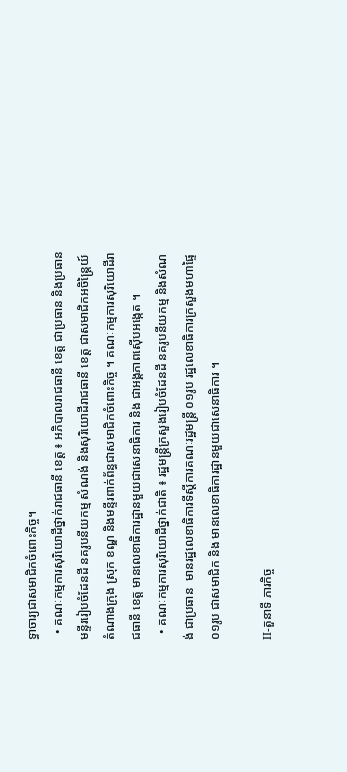ទ្ធាចារ្យជាសមាជិកចំពោះកិច្ច។
  • គណៈកម្មការសុរិយោដីថ្នាក់រាជធានី ខេត្ត ៖ អភិបាលរាជធានី ខេត្ត ជាប្រធាន និងប្រធានមន្ទីររៀបចំដែនដី នគរូបនីយកម្ម សំណង់ និងសុរិយោដីរាជធានី ខេត្ត ជាសមាជិកអចិន្ត្រៃយ៍ តំណាងក្រុង ស្រុក ខណ្ឌ និងមន្ទីរពាក់ព័ន្ធជាសមាជិកចំពោះកិច្ច ។ គណៈកម្មការសុរិយោដីរាជធានី ខេត្ត មានលេខាធិការដ្ឋានមួយជាសេនាធិការ និង ជាអង្គភាពស៊ើបអង្កេត ។
  • គណៈកម្មការសុរិយោដីថ្នាក់ជាតិ ៖ រដ្ឋមន្រ្តីក្រសួងរៀបចំដែនដី នគរូបនីយកម្ម និងសំណង់ ជាប្រធាន  មានរដ្ឋលេខាធិការទីស្តីការគណៈរដ្ឋមន្រ្តី ០១រូប រដ្ឋលេខាធិការក្រសួងមហាផ្ទៃ ០១រូប ជាសមាជិក និង មានលេខាធិការដ្ឋានមួយជាសេនាធិការ ។

II-តួនាទី ភារកិច្ច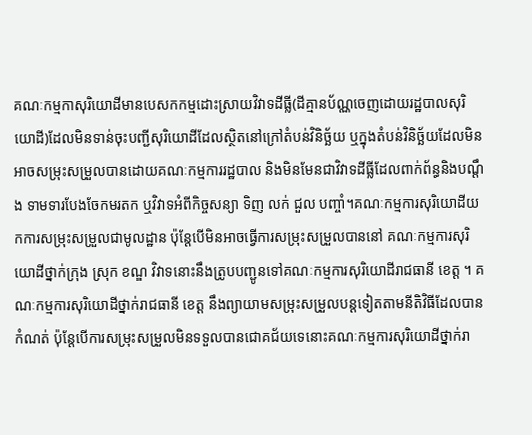គណៈកម្មកាសុរិយោដីមានបេសកកម្មដោះស្រាយវិវាទដីធ្លី(ដីគ្មានប័ណ្ណចេញដោយរដ្ឋបាលសុរិយោដី)ដែលមិនទាន់ចុះបញ្ជីសុរិយោដីដែលស្ថិតនៅក្រៅតំបន់វិនិច្ឆ័យ ឬក្នុងតំបន់វិនិច្ឆ័យដែលមិនអាចសម្រុះសម្រួលបានដោយគណៈកម្មការរដ្ឋបាល និងមិនមែនជាវិវាទដីធ្លីដែលពាក់ព័ន្ធនិងបណ្តឹង ទាមទារបែងចែកមរតក ឬវិវាទអំពីកិច្ចសន្យា ទិញ លក់ ជួល បញ្ចាំ។គណៈកម្មការសុរិយោដីយកការសម្រុះសម្រួលជាមូលដ្ឋាន ប៉ុន្តែបើមិនអាចធ្វើការសម្រុះសម្រួលបាននៅ គណៈកម្មការសុរិយោដីថ្នាក់ក្រុង ស្រុក ខណ្ឌ វិវាទនោះនឹងត្រូបបញ្ជូនទៅគណៈកម្មការសុរិយោដីរាជធានី ខេត្ត ។ គណៈកម្មការសុរិយោដីថ្នាក់រាជធានី ខេត្ត នឹងព្យាយាមសម្រុះសម្រួលបន្តទៀតតាមនីតិវិធីដែលបានកំណត់ ប៉ុន្តែបើការសម្រុះសម្រួលមិនទទួលបានជោគជ័យទេនោះគណៈកម្មការសុរិយោដីថ្នាក់រា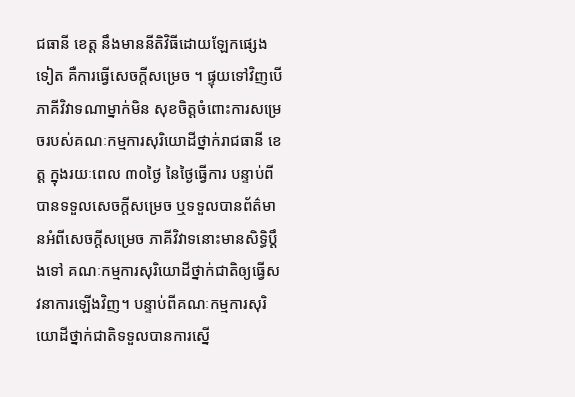ជធានី ខេត្ត នឹងមាននីតិវិធីដោយឡែកផ្សេងទៀត គឺការធ្វើសេចក្តីសម្រេច ។ ផ្ទុយទៅវិញបើភាគីវិវាទណាម្នាក់មិន សុខចិត្តចំពោះការសម្រេចរបស់គណៈកម្មការសុរិយោដីថ្នាក់រាជធានី ខេត្ត ក្នុងរយៈពេល ៣០ថ្ងៃ នៃថ្ងៃធ្វើការ បន្ទាប់ពីបានទទួលសេចក្តីសម្រេច ឬទទួលបានព័ត៌មានអំពីសេចក្តីសម្រេច ភាគីវិវាទនោះមានសិទ្ធិប្តឹងទៅ គណៈកម្មការសុរិយោដីថ្នាក់ជាតិឲ្យធ្វើសវនាការឡើងវិញ។ បន្ទាប់ពីគណៈកម្មការសុរិយោដីថ្នាក់ជាតិទទួលបានការស្នើ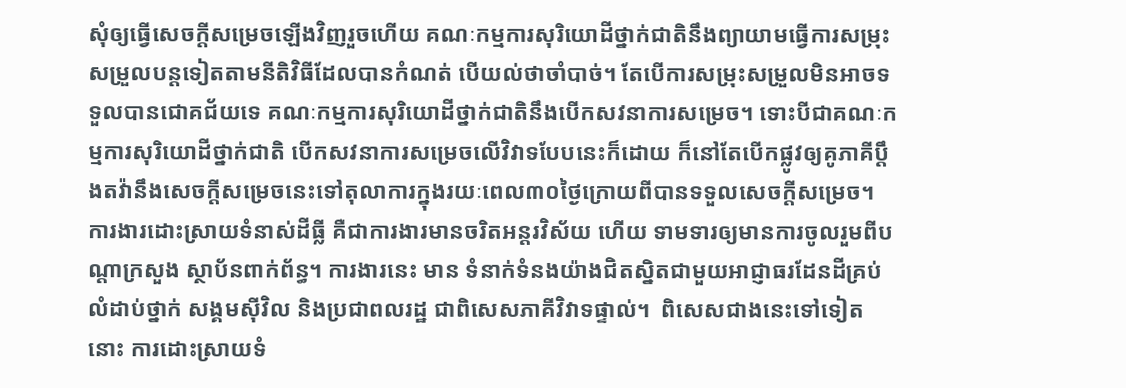សុំឲ្យធ្វើសេចក្តីសម្រេចឡើងវិញរួចហើយ គណៈកម្មការសុរិយោដីថ្នាក់ជាតិនឹងព្យាយាមធ្វើការសម្រុះសម្រួលបន្តទៀតតាមនីតិវិធីដែលបានកំណត់ បើយល់ថាចាំបាច់។ តែបើការសម្រុះសម្រួលមិនអាចទទួលបានជោគជ័យទេ គណៈកម្មការសុរិយោដីថ្នាក់ជាតិនឹងបើកសវនាការសម្រេច។ ទោះបីជាគណៈកម្មការសុរិយោដីថ្នាក់ជាតិ បើកសវនាការសម្រេចលើវិវាទបែបនេះក៏ដោយ ក៏នៅតែបើកផ្លូវឲ្យគូភាគីប្តឹងតវ៉ានឹងសេចក្តីសម្រេចនេះទៅតុលាការក្នុងរយៈពេល៣០ថ្ងៃក្រោយពីបានទទួលសេចក្តីសម្រេច។
ការងារដោះស្រាយទំនាស់ដីធ្លី គឺជាការងារមានចរិតអន្តរវិស័យ ហើយ ទាមទារឲ្យមានការចូលរួមពីបណ្តាក្រសួង ស្ថាប័នពាក់ព័ន្ធ។ ការងារនេះ មាន ទំនាក់ទំនងយ៉ាងជិតស្និតជាមួយអាជ្ញាធរដែនដីគ្រប់លំដាប់ថ្នាក់ សង្គមស៊ីវិល និងប្រជាពលរដ្ឋ ជាពិសេសភាគីវិវាទផ្ទាល់។  ពិសេសជាងនេះទៅទៀតនោះ ការដោះស្រាយទំ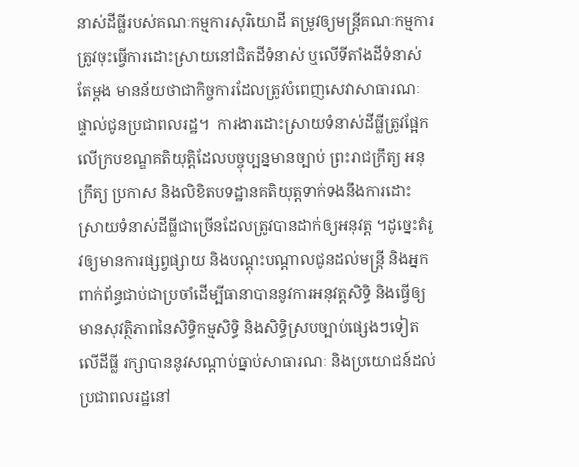នាស់ដីធ្លីរបស់គណៈកម្មការសុរិយោដី តម្រូវឲ្យមន្រ្តីគណៈកម្មការត្រូវចុះធ្វើការដោះស្រាយនៅជិតដីទំនាស់ ឬលើទីតាំងដីទំនាស់តែម្តង មានន័យថាជាកិច្ចការដែលត្រូវបំពេញសេវាសាធារណៈផ្ទាល់ជូនប្រជាពលរដ្ឋ។  ការងារដោះស្រាយទំនាស់ដីធ្លីត្រូវផ្អែកលើក្របខណ្ឌគតិយុត្តិដែលបច្ចុប្បន្នមានច្បាប់ ព្រះរាជក្រឹត្យ អនុក្រឹត្យ ប្រកាស និងលិខិតបទដ្ឋានគតិយុត្តទាក់ទងនឹងការដោះស្រាយទំនាស់ដីធ្លីជាច្រើនដែលត្រូវបានដាក់ឲ្យអនុវត្ត ។ដូច្នេះតំរូវឲ្យមានការផ្សព្វផ្សាយ និងបណ្តុះបណ្តាលជូនដល់មន្ត្រី និងអ្នកពាក់ព័ន្ធជាប់ជាប្រចាំដើម្បីធានាបាននូវការអនុវត្តសិទ្ធិ និងធ្វើឲ្យមានសុវត្ថិភាពនៃសិទ្ធិកម្មសិទ្ធិ និងសិទ្ធិស្របច្បាប់ផ្សេងៗទៀតលើដីធ្លី រក្សាបាននូវសណ្តាប់ធ្នាប់សាធារណៈ និងប្រយោជន៍ដល់ប្រជាពលរដ្ឋនៅ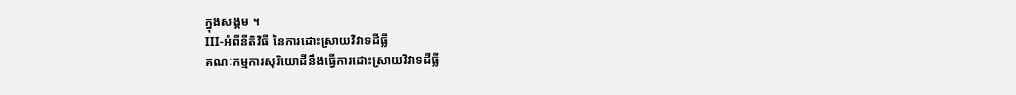ក្នុងសង្គម ។
III-អំពីនីតិវិធី នៃការដោះស្រាយវិវាទដីធ្លី
គណៈកម្មការសុរិយោដីនឹងធ្វើការដោះស្រាយវិវាទដីធ្លី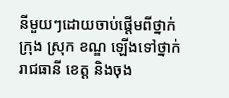នីមួយៗដោយចាប់ផ្តើមពីថ្នាក់ក្រុង ស្រុក ខណ្ឌ ឡើងទៅថ្នាក់រាជធានី ខេត្ត និងចុង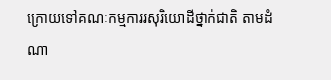ក្រោយទៅគណៈកម្មការរសុរិយោដីថ្នាក់ជាតិ តាមដំណា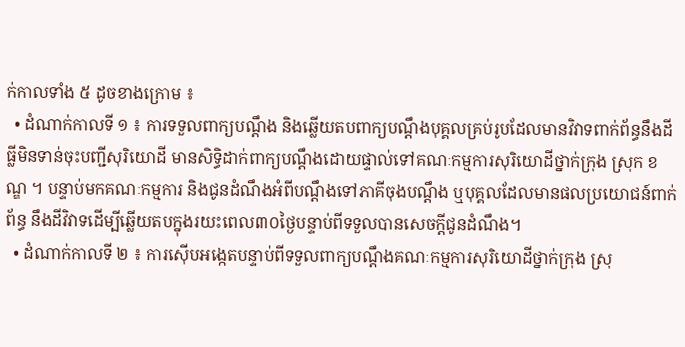ក់កាលទាំង ៥ ដូចខាងក្រោម ៖
  • ដំណាក់កាលទី ១ ៖ ការទទួលពាក្យបណ្តឹង និងឆ្លើយតបពាក្យបណ្តឹងបុគ្គលគ្រប់រូបដែលមានវិវាទពាក់ព័ន្ធនឹងដីធ្លីមិនទាន់ចុះបញ្ជីសុរិយោដី មានសិទ្ធិដាក់ពាក្យបណ្តឹងដោយផ្ទាល់ទៅគណៈកម្មការសុរិយោដីថ្នាក់ក្រុង ស្រុក ខណ្ឌ ។ បន្ទាប់មកគណៈកម្មការ និងជូនដំណឹងអំពីបណ្តឹងទៅភាគីចុងបណ្តឹង ឬបុគ្គលដែលមានផលប្រយោជន៍ពាក់ព័ន្ធ នឹងដីវិវាទដើម្បីឆ្លើយតបក្នុងរយះពេល៣០ថ្ងៃបន្ទាប់ពីទទួលបានសេចក្តីជូនដំណឹង។
  • ដំណាក់កាលទី ២ ៖ ការស៊ើបអង្កេតបន្ទាប់ពីទទួលពាក្យបណ្តឹងគណៈកម្មការសុរិយោដីថ្នាក់ក្រុង ស្រុ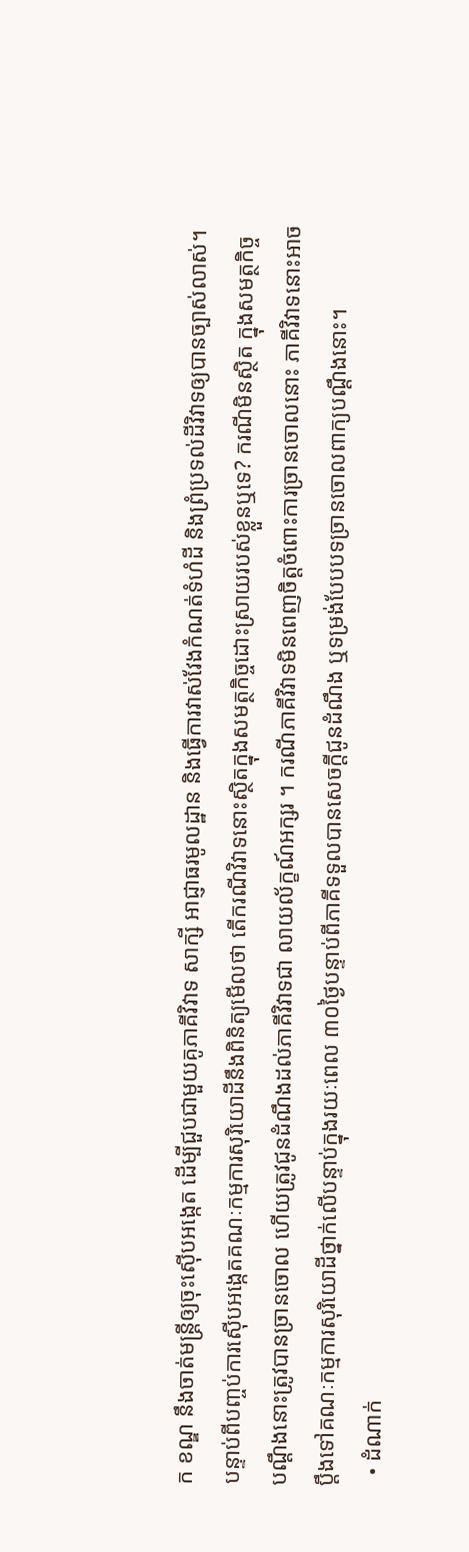ក ខណ្ឌ នឹងចាត់មន្ត្រីឲ្យចុះស៊ើបអង្កេត ដើម្បីជួបជាមួយគូភាគីវិវាទ សាក្សី អាជ្ញាធរមូលដ្ឋាន និងធ្វើការវាស់វែងកំណត់ទំហំដី និងព្រំប្រទល់ដីវិវាទឲ្យបានច្បាស់លាស់។ បន្ទាប់ពីបញ្ចប់ការស៊ើបអង្កេតគណៈកម្មការសុរិយោដីនឹងពិនិត្យមើលថា តើករណីវិវាទនោះស្ថិតក្នុងសមត្ថកិច្ចដោះស្រាយរបស់ខ្លួនឬទេ? ករណីមិនស្ថិត ក្នុងសមត្ថកិច្ចបណ្តឹងនោះត្រូវបានច្រានចោល ហើយត្រូវជូនដំណឹងដល់ភាគីវិវាទជា លាយល័ក្ខណ៍អក្សរ ។ ករណីភាគីវិវាទមិនពេញចិត្តចំពោះការច្រានចោលនោះ ភាគីវិវាទនោះអាចប្តឹងទៅគណៈកម្មការសុរិយោដីថ្នាក់លើបន្ទាប់ក្នុងរយៈពេល ៣០ថ្ងៃបន្ទាប់ពីភាគីទទួលបានសេចក្តីជូនដំណឹង ឬទម្រង់បែបបទច្រានចោលពាក្យបណ្តឹងនោះ។
  • ដំណាក់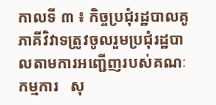កាលទី ៣ ៖ កិច្ចប្រជុំរដ្ឋបាលគូភាគីវិវាទត្រូវចូលរួមប្រជុំរដ្ឋបាលតាមការអញ្ជើញរបស់គណៈកម្មការ   សុ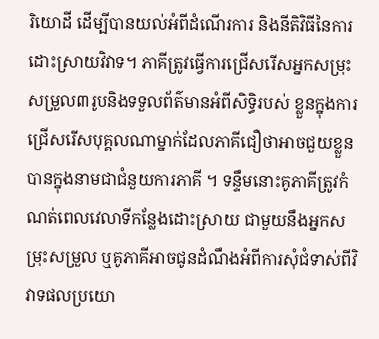រិយោដី ដើម្បីបានយល់អំពីដំណើរការ និងនីតិវិធីនៃការដោះស្រាយវិវាទ។ ភាគីត្រូវធ្វើការជ្រើសរើសអ្នកសម្រុះសម្រួល៣រូបនិងទទួលព័ត៌មានអំពីសិទ្ធិរបស់ ខ្លួនក្នុងការជ្រើសរើសបុគ្គលណាម្នាក់ដែលភាគីជឿថាអាចជួយខ្លួនបានក្នុងនាមជាជំនួយការភាគី ។ ទន្ទឹមនោះគូភាគីត្រូវកំណត់ពេលវេលាទីកន្លែងដោះស្រាយ ជាមួយនឹងអ្នកសម្រុះសម្រួល ឬគូភាគីអាចជូនដំណឹងអំពីការសុំជំទាស់ពីវិវាទផលប្រយោ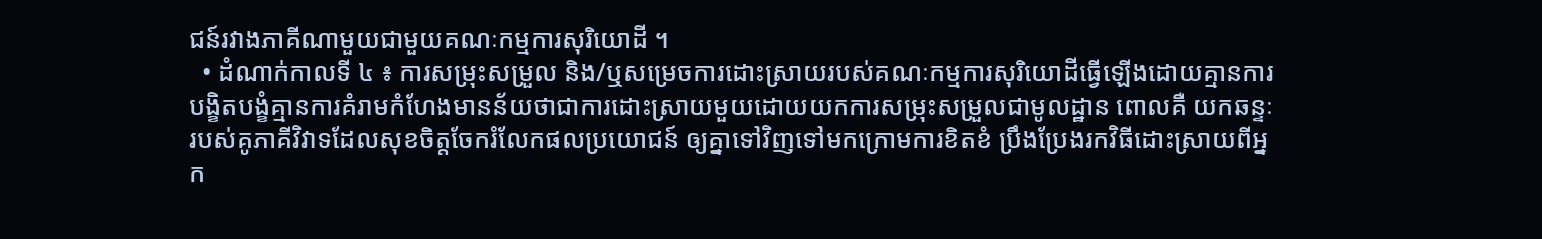ជន៍រវាងភាគីណាមួយជាមួយគណៈកម្មការសុរិយោដី ។
  • ដំណាក់កាលទី ៤ ៖ ការសម្រុះសម្រួល និង/ឬសម្រេចការដោះស្រាយរបស់គណៈកម្មការសុរិយោដីធ្វើឡើងដោយគ្មានការបង្ខិតបង្ខំគ្មានការគំរាមកំហែងមានន័យថាជាការដោះស្រាយមួយដោយយកការសម្រុះសម្រួលជាមូលដ្ឋាន ពោលគឺ យកឆន្ទៈរបស់គូភាគីវិវាទដែលសុខចិត្តចែករំលែកផលប្រយោជន៍ ឲ្យគ្នាទៅវិញទៅមកក្រោមការខិតខំ ប្រឹងប្រែងរកវិធីដោះស្រាយពីអ្នក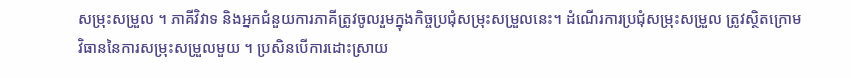សម្រុះសម្រួល ។ ភាគីវិវាទ និងអ្នកជំនួយការភាគីត្រូវចូលរួមក្នុងកិច្ចប្រជុំសម្រុះសម្រួលនេះ។ ដំណើរការប្រជុំសម្រុះសម្រួល ត្រូវស្ថិតក្រោមវិធាននៃការសម្រុះសម្រួលមួយ ។ ប្រសិនបើការដោះស្រាយ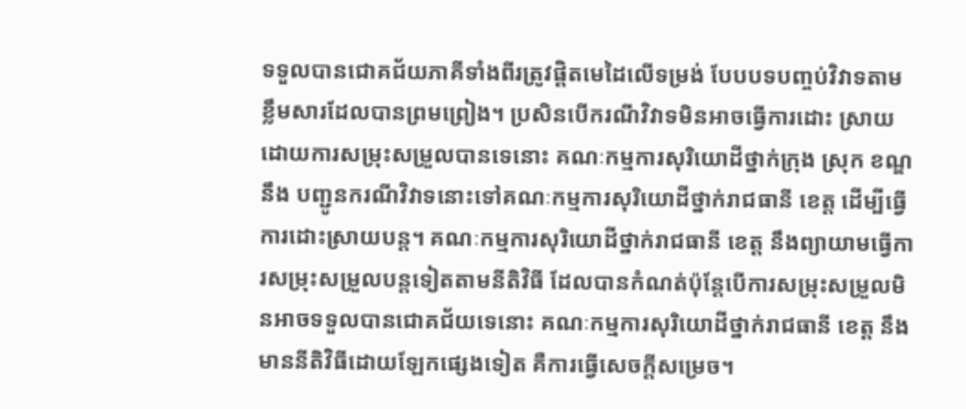ទទួលបានជោគជ័យភាគីទាំងពីរត្រូវផ្តិតមេដៃលើទម្រង់ បែបបទបញ្ចប់វិវាទតាមខ្លឹមសារដែលបានព្រមព្រៀង។ ប្រសិនបើករណីវិវាទមិនអាចធ្វើការដោះ ស្រាយដោយការសម្រុះសម្រួលបានទេនោះ គណៈកម្មការសុរិយោដីថ្នាក់ក្រុង ស្រុក ខណ្ឌ នឹង បញ្ជូនករណីវិវាទនោះទៅគណៈកម្មការសុរិយោដីថ្នាក់រាជធានី ខេត្ត ដើម្បីធ្វើការដោះស្រាយបន្ត។ គណៈកម្មការសុរិយោដីថ្នាក់រាជធានី ខេត្ត នឹងព្យាយាមធ្វើការសម្រុះសម្រួលបន្តទៀតតាមនីតិវិធី ដែលបានកំណត់ប៉ុន្តែបើការសម្រុះសម្រួលមិនអាចទទួលបានជោគជ័យទេនោះ គណៈកម្មការសុរិយោដីថ្នាក់រាជធានី ខេត្ត នឹងមាននីតិវិធីដោយឡែកផ្សេងទៀត គឺការធ្វើសេចក្តីសម្រេច។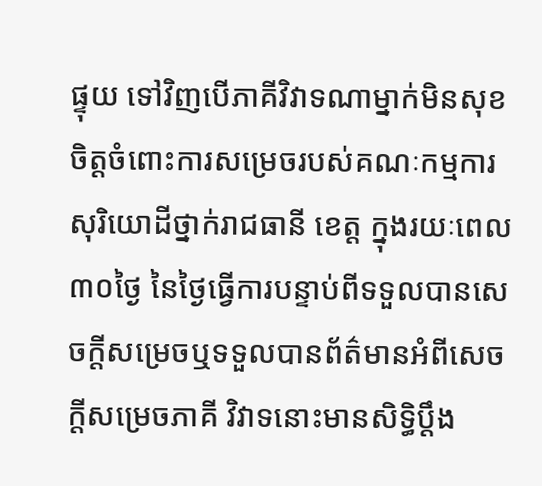ផ្ទុយ ទៅវិញបើភាគីវិវាទណាម្នាក់មិនសុខចិត្តចំពោះការសម្រេចរបស់គណៈកម្មការសុរិយោដីថ្នាក់រាជធានី ខេត្ត ក្នុងរយៈពេល ៣០ថ្ងៃ នៃថ្ងៃធ្វើការបន្ទាប់ពីទទួលបានសេចក្តីសម្រេចឬទទួលបានព័ត៌មានអំពីសេចក្តីសម្រេចភាគី វិវាទនោះមានសិទ្ធិប្តឹង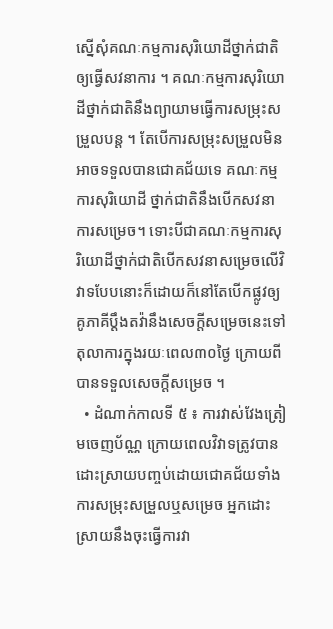ស្នើសុំគណៈកម្មការសុរិយោដីថ្នាក់ជាតិឲ្យធ្វើសវនាការ ។ គណៈកម្មការសុរិយោដីថ្នាក់ជាតិនឹងព្យាយាមធ្វើការសម្រុះសម្រួលបន្ត ។ តែបើការសម្រុះសម្រួលមិនអាចទទួលបានជោគជ័យទេ គណៈកម្មការសុរិយោដី ថ្នាក់ជាតិនឹងបើកសវនាការសម្រេច។ ទោះបីជាគណៈកម្មការសុរិយោដីថ្នាក់ជាតិបើកសវនាសម្រេចលើវិវាទបែបនោះក៏ដោយក៏នៅតែបើកផ្លូវឲ្យគូភាគីប្តឹងតវ៉ានឹងសេចក្តីសម្រេចនេះទៅតុលាការក្នុងរយៈពេល៣០ថ្ងៃ ក្រោយពីបានទទួលសេចក្តីសម្រេច ។
  • ដំណាក់កាលទី ៥ ៖ ការវាស់វែងត្រៀមចេញប័ណ្ណ ក្រោយពេលវិវាទត្រូវបានដោះស្រាយបញ្ចប់ដោយជោគជ័យទាំងការសម្រុះសម្រួលឬសម្រេច អ្នកដោះស្រាយនឹងចុះធ្វើការវា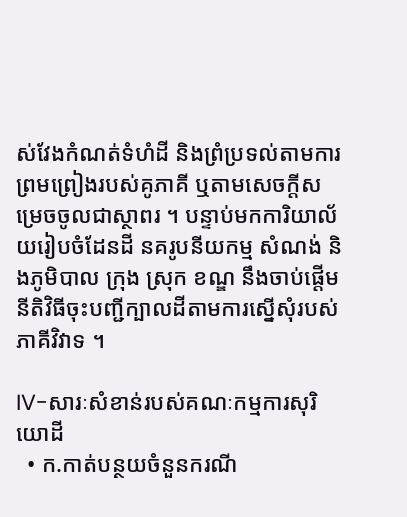ស់វែងកំណត់ទំហំដី និងព្រំប្រទល់តាមការព្រមព្រៀងរបស់គូភាគី ឬតាមសេចក្តីសម្រេចចូលជាស្ថាពរ ។ បន្ទាប់មកការិយាល័យរៀបចំដែនដី នគរូបនីយកម្ម សំណង់ និងភូមិបាល ក្រុង ស្រុក ខណ្ឌ នឹងចាប់ផ្តើមនីតិវិធីចុះបញ្ជីក្បាលដីតាមការស្នើសុំរបស់ភាគីវិវាទ ។

IV-សារៈសំខាន់របស់គណៈកម្មការសុរិយោដី
  • ក.កាត់បន្ថយចំនួនករណី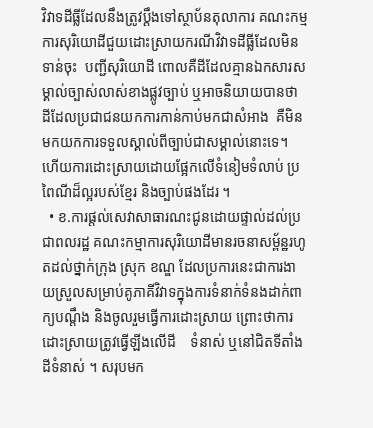វិវាទដីធ្លីដែលនឹងត្រូវប្តឹងទៅស្ថាប័នតុលាការ គណះកម្មការសុរិយោដីជួយដោះស្រាយករណីវិវាទដីធ្លីដែលមិនទាន់ចុះ  បញ្ជីសុរិយោដី ពោលគឺដីដែលគ្មានឯកសារសម្គាល់ច្បាស់លាស់ខាងផ្លូវច្បាប់ ឬអាចនិយាយបានថា ដីដែលប្រជាជនយកការកាន់កាប់មកជាសំអាង  គឺមិនមកយកការទទួលស្គាល់ពីច្បាប់ជាសម្គាល់នោះទេ។ ហើយការដោះស្រាយដោយផ្អែកលើទំនៀមទំលាប់ ប្រពៃណីដ៏ល្អរបស់ខ្មែរ និងច្បាប់ផងដែរ ។
  • ខ.ការផ្តល់សេវាសាធារណះជូនដោយផ្ទាល់ដល់ប្រជាពលរដ្ឋ គណះកម្មាការសុរិយោដីមានរចនាសម្ព័ន្ឋរហូតដល់ថ្នាក់ក្រុង ស្រុក ខណ្ឌ ដែលប្រការនេះជាការងាយស្រួលសម្រាប់គូភាគីវិវាទក្នុងការទំនាក់ទំនងដាក់ពាក្យបណ្តឹង និងចូលរួមធ្វើការដោះស្រាយ ព្រោះថាការដោះស្រាយត្រូវធ្វើឡីងលើដី    ទំនាស់ ឬនៅជិតទីតាំងដីទំនាស់ ។ សរុបមក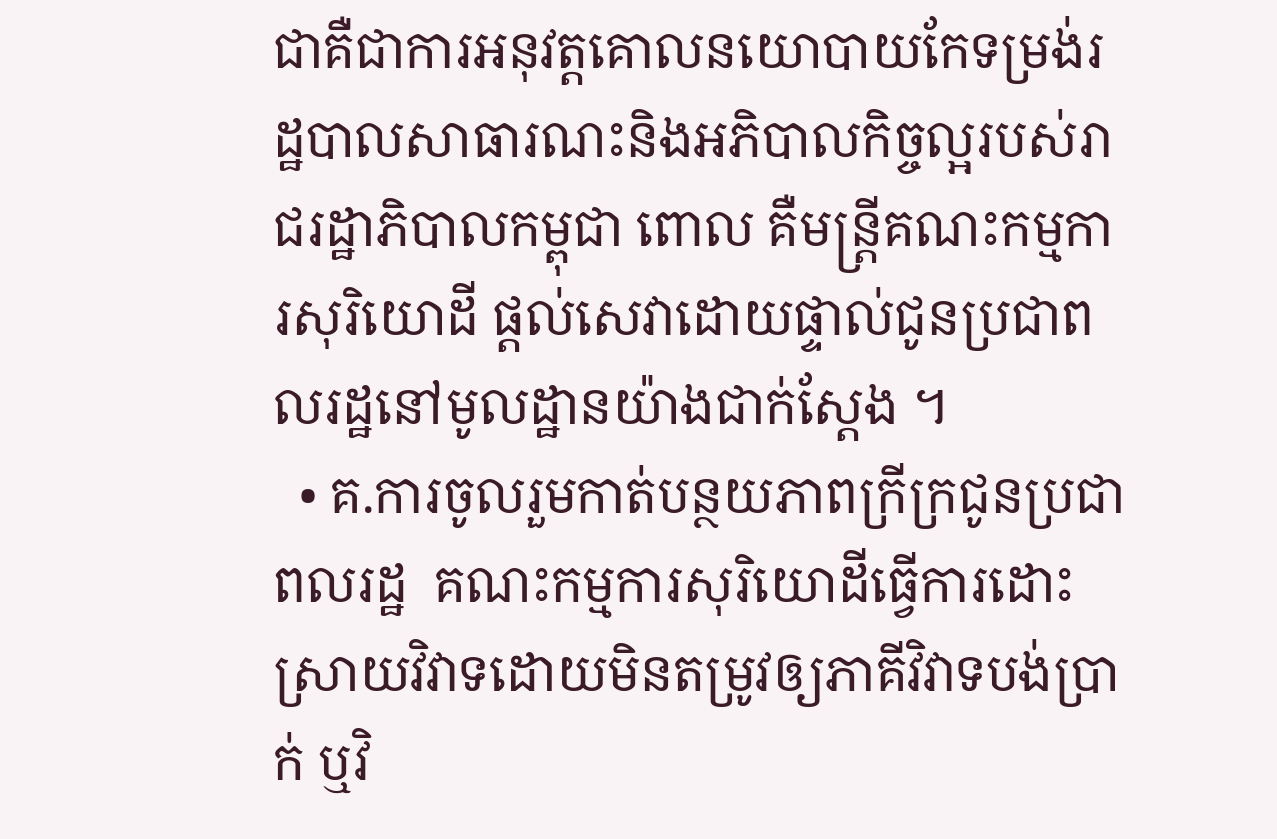ជាគឺជាការអនុវត្តគោលនយោបាយកែទម្រង់រដ្ឋបាលសាធារណះនិងអភិបាលកិច្ចល្អរបស់រាជរដ្ឋាភិបាលកម្ពុជា ពោល គឺមន្រ្តីគណះកម្មការសុរិយោដី ផ្តល់សេវាដោយផ្ទាល់ជូនប្រជាពលរដ្ឋនៅមូលដ្ឋានយ៉ាងជាក់ស្តែង ។
  • គ.ការចូលរួមកាត់បន្ថយភាពក្រីក្រជូនប្រជាពលរដ្ឋ  គណះកម្មការសុរិយោដីធ្វើការដោះស្រាយវិវាទដោយមិនតម្រូវឲ្យភាគីវិវាទបង់ប្រាក់ ឬវិ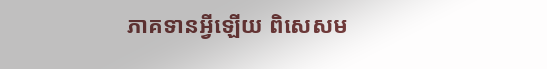ភាគទានអ្វីឡើយ ពិសេសម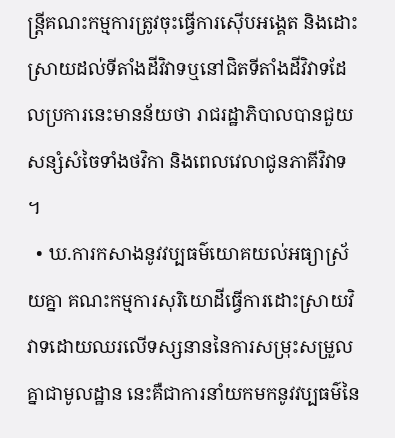ន្រ្តីគណះកម្មការត្រូវចុះធ្វើការស៊ើបអង្គេត និងដោះស្រាយដល់ទីតាំងដីវិវាទឬនៅជិតទីតាំងដីវិវាទដែលប្រការនេះមានន័យថា រាជរដ្ឋាភិបាលបានជួយសន្សំសំចៃទាំងថវិកា និងពេលវេលាជូនភាគីវិវាទ ។
  • ឃ.ការកសាងនូវវប្បធម៌យោគយល់អធ្យាស្រ័យគ្នា គណះកម្មការសុរិយោដីធ្វើការដោះស្រាយវិវាទដោយឈរលើទស្សនាននៃការសម្រុះសម្រួលគ្នាជាមូលដ្ឋាន នេះគឺជាការនាំយកមកនូវវប្បធម៌នៃ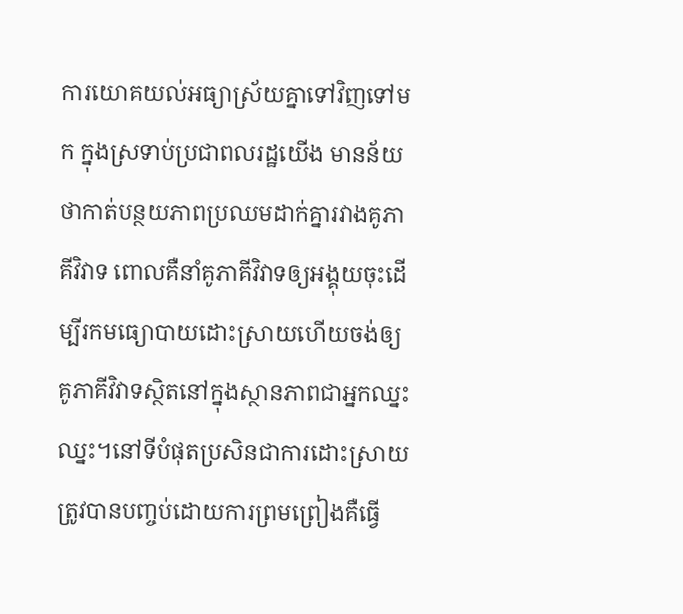ការយោគយល់អធ្យាស្រ័យគ្នាទៅវិញទៅមក ក្នុងស្រទាប់ប្រជាពលរដ្ឋយើង មានន័យថាកាត់បន្ថយភាពប្រឈមដាក់គ្នារវាងគូភាគីវិវាទ ពោលគឺនាំគូភាគីវិវាទឲ្យអង្គុយចុះដើម្បីរកមធ្យោបាយដោះស្រាយហើយចង់ឲ្យគូភាគីវិវាទស្ថិតនៅក្នុងស្ថានភាពជាអ្នកឈ្នះ ឈ្នះ។នៅទីបំផុតប្រសិនជាការដោះស្រាយត្រូវបានបញ្ចប់ដោយការព្រមព្រៀងគឺធ្វើ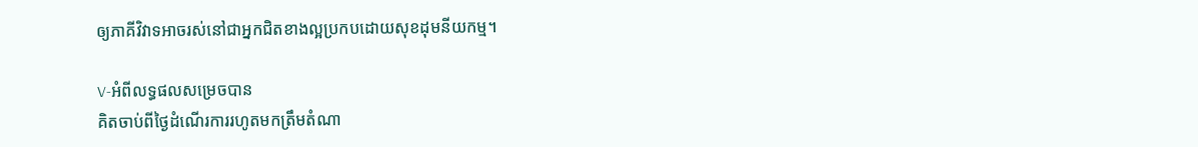ឲ្យភាគីវិវាទអាចរស់នៅជាអ្នកជិតខាងល្អប្រកបដោយសុខដុមនីយកម្ម។

V-អំពីលទ្ធផលសម្រេចបាន
គិតចាប់ពីថ្ងៃដំណើរការរហូតមកត្រឹមតំណា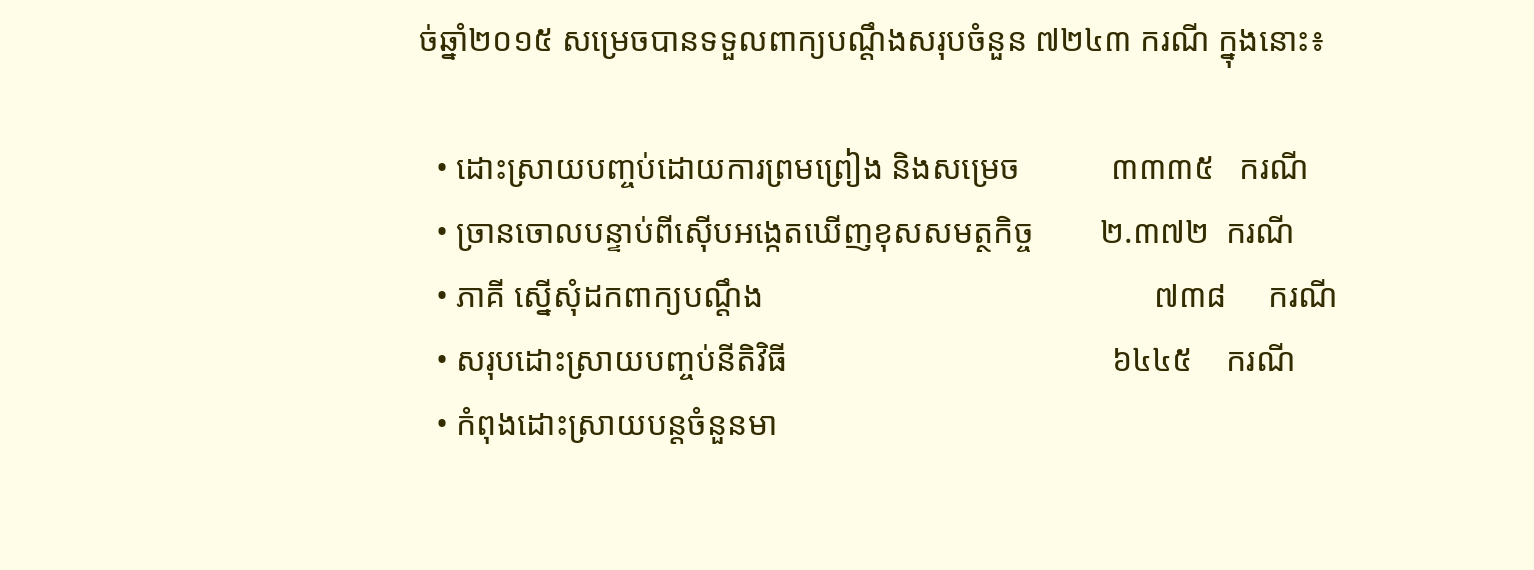ច់ឆ្នាំ២០១៥ សម្រេចបានទទួលពាក្យបណ្តឹងសរុបចំនួន ៧២៤៣ ករណី ក្នុងនោះ៖

  • ដោះស្រាយបញ្ចប់ដោយការព្រមព្រៀង និងសម្រេច           ៣៣៣៥   ករណី
  • ច្រានចោលបន្ទាប់ពីស៊ើបអង្កេតឃើញខុសសមត្ថកិច្ច        ២.៣៧២  ករណី
  • ភាគី ស្នើសុំដកពាក្យបណ្តឹង                                               ៧៣៨     ករណី
  • សរុបដោះស្រាយបញ្ចប់នីតិវិធី                                       ៦៤៤៥    ករណី
  • កំពុងដោះស្រាយបន្តចំនួនមា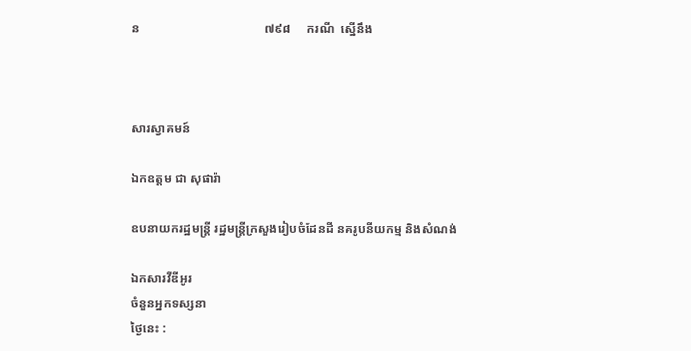ន                                        ៧៩៨     ករណី  ស្នើនឹង



សារស្វាគមន៍

ឯកឧត្តម ជា សុផារ៉ា

ឧបនាយករដ្ឋមន្រ្តី រដ្ឋមន្ត្រីក្រសួងរៀបចំដែនដី នគរូបនីយកម្ម និងសំណង់

ឯកសារវីឌីអូរ
ចំនួនអ្នកទស្សនា
ថ្ងៃនេះ :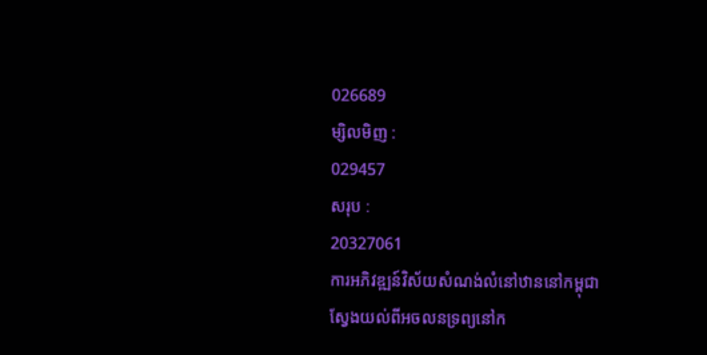026689
ម្សិលមិញ :
029457
សរុប :
20327061
ការអភិវឌ្ឍន៍វិស័យសំណង់លំនៅឋាននៅកម្ពុជា
ស្វែងយល់ពីអចលនទ្រព្យនៅក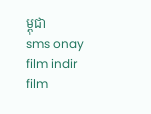ម្ពុជា
sms onay film indir film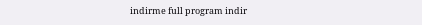indirme full program indir